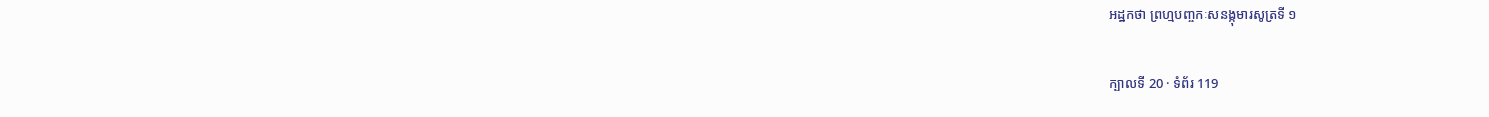អដ្ឋកថា ព្រហ្មបញ្ចកៈសនង្កុមារសូត្រទី ១

ក្បាលទី 20 · ទំព័រ 119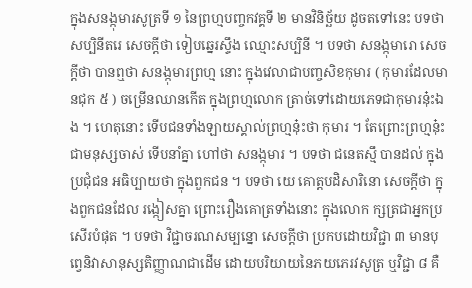ក្នុងសនង្កុមារសូត្រទី ១ នៃព្រហ្មបញ្ចកវគ្គទី ២ មានវិនិច្ឆ័យ ដូចតទៅនេះ បទថា សប្បិនីតរេ សេចក្តីថា ទៀបឆ្នេរស្ទឹង ឈ្មោះសប្បិនី ។ បទថា សនង្កុមារោ សេចក្តីថា បានឮថា សនង្កុមារព្រហ្ម នោះ ក្នុងវេលាជាបញ្ចសិខកុមារ ( កុមារដែលមានជុក ៥ ) ចម្រើនឈានកើត ក្នុងព្រហ្មលោក ត្រាច់ទៅដោយភេទជាកុមារនុ៎ះឯង ។ ហេតុនោះ ទើបជនទាំងឡាយស្គាល់ព្រហ្មនុ៎ះថា កុមារ ។ តែព្រោះព្រហ្មនុ៎ះជាមនុស្សចាស់ ទើបនាំគ្នា ហៅថា សនង្កុមារ ។ បទថា ជនេតស្មឹ បានដល់ ក្នុងប្រជុំជន អធិប្បាយថា ក្នុងពួកជន ។ បទថា យេ គោត្តបដិសារិនោ សេចក្តីថា ក្នុងពួកជនដែល រង្កៀសគ្នា ព្រោះរឿងគោត្រទាំងនោះ ក្នុងលោក ក្សត្រជាអ្នកប្រសើរបំផុត ។ បទថា វិជ្ជាចរណសម្បន្នោ សេចក្តីថា ប្រកបដោយវិជ្ជា ៣ មានបុព្វេនិវាសានុស្សតិញ្ញាណជាដើម ដោយបរិយាយនៃភយភេរវសូត្រ ឬវិជ្ជា ៨ គឺ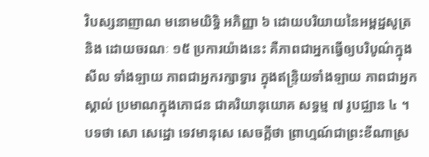វិបស្សនាញាណ មនោមយិទ្ធិ អភិញ្ញា ៦ ដោយបរិយាយនៃអម្ពដ្ឋសូត្រ និង ដោយចរណៈ ១៥ ប្រការយ៉ាងនេះ គឺភាពជាអ្នកធ្វើឲ្យបរិបូណ៌ក្នុងសីល ទាំងឡាយ ភាពជាអ្នករក្សាទ្វារ ក្នុងឥន្ទ្រិយទាំងឡាយ ភាពជាអ្នកស្គាល់ ប្រមាណក្នុងភោជន ជាគរិយានុយោគ សទ្ធម្ម ៧ រូបជ្ឈាន ៤ ។ បទថា សោ សេដ្ឋោ ទេវមានុសេ សេចក្តីថា ព្រាហ្មណ៍ជាព្រះខីណាស្រ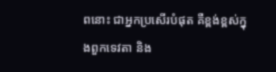ពនោះ ជាអ្នកប្រសើរបំផុត គឺខ្ពង់ខ្ពស់ក្នុងពួកទេវតា និង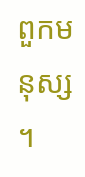ពួកមនុស្ស ។